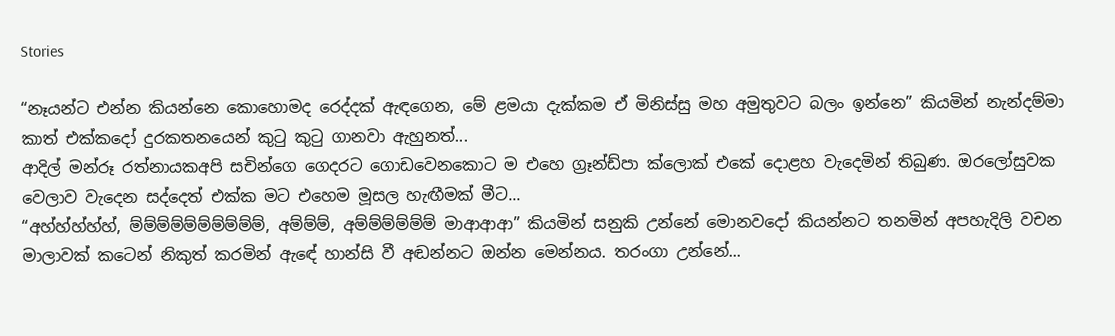Stories

“නෑයන්ට එන්න කියන්නෙ කොහොමද රෙද්දක් ඇඳගෙන, මේ ළමයා දැක්කම ඒ මිනිස්සු මහ අමුතුවට බලං ඉන්නෙ” කියමින් නැන්දම්මා කාත් එක්කදෝ දුරකතනයෙන් කුටු කුටු ගානවා ඇහුනත්...
ආදිල් මන්රූ රත්නායකඅපි සචින්ගෙ ගෙදරට ගොඩවෙනකොට ම එහෙ ග්‍රෑන්ඩ්පා ක්ලොක් එකේ දොළහ වැදෙමින් තිබුණ. ඔරලෝසුවක වෙලාව වැදෙන සද්දෙත් එක්ක මට එහෙම මූසල හැඟීමක් මීට...
“අහ්හ්හ්හ්හ්, ම්ම්ම්ම්ම්ම්ම්ම්ම්ම්, අම්ම්ම්, අම්ම්ම්ම්ම්ම් මාආආආ” කියමින් සනුකි උන්නේ මොනවදෝ කියන්නට තනමින් අපහැදිලි වචන මාලාවක් කටෙන් නිකුත් කරමින් ඇඳේ හාන්සි වී අඬන්නට ඔන්න මෙන්නය. තරංගා උන්නේ...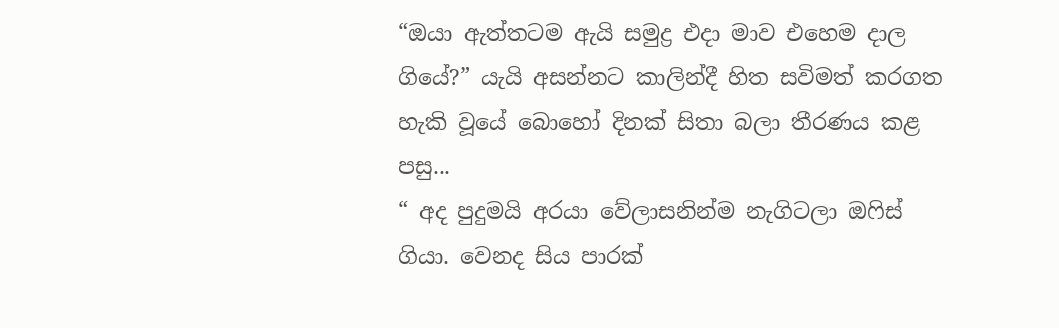“ඔයා ඇත්තටම ඇයි සමුද්‍ර එදා මාව එහෙම දාල ගියේ?” යැයි අසන්නට කාලින්දී හිත සවිමත් කරගත හැකි වූයේ බොහෝ දිනක් සිතා බලා තීරණය කළ පසු...
“ අද පුදුමයි අරයා වේලාසනින්ම නැගිටලා ඔෆිස් ගියා. වෙනද සිය පාරක්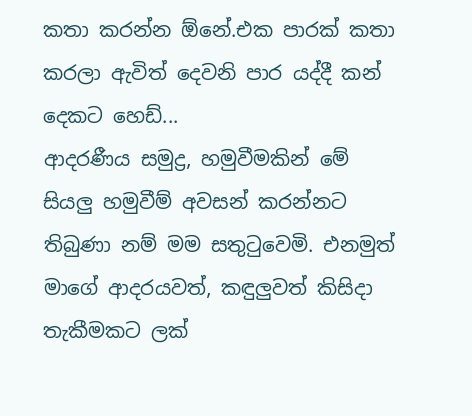කතා කරන්න ඕනේ.එක පාරක් කතා කරලා ඇවිත් දෙවනි පාර යද්දී කන් දෙකට හෙඩ්...
ආදරණීය සමුද්‍ර, හමුවීමකින් මේ සියලු හමුවීම් අවසන් කරන්නට තිබුණා නම් මම සතුටුවෙමි. එනමුත් මාගේ ආදරයවත්, කඳුලුවත් කිසිදා තැකීමකට ලක්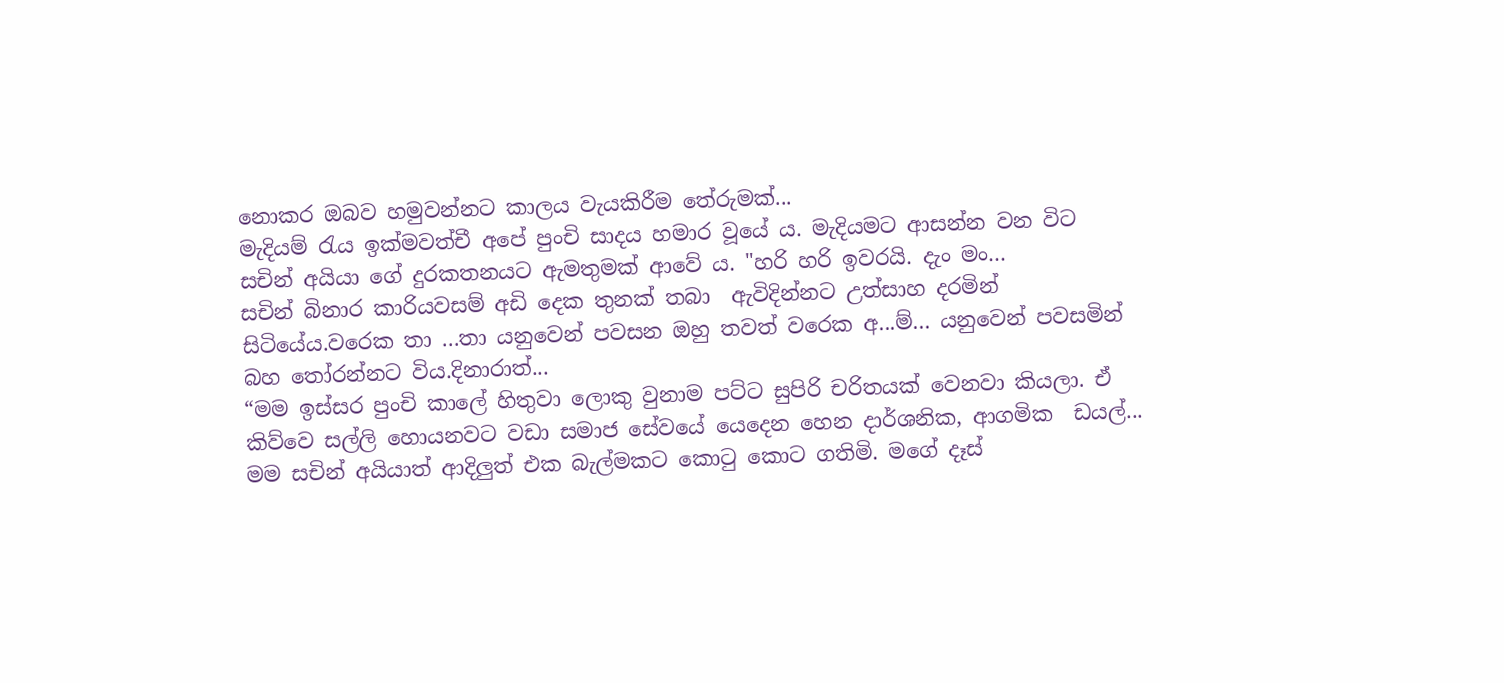නොකර ඔබව හමුවන්නට කාලය වැයකිරීම තේරුමක්...
මැදියම් රැය ඉක්මවත්චී අපේ පුංචි සාදය හමාර වූයේ ය. මැදියමට ආසන්න වන විට සචින් අයියා ගේ දුරකතනයට ඇමතුමක් ආවේ ය. "හරි හරි ඉවරයි. දැං මං...
සචින් බිනාර කාරියවසම් අඩි දෙක තුනක් තබා  ඇවිදින්නට උත්සාහ දරමින් සිටියේය.වරෙක තා ...තා යනුවෙන් පවසන ඔහු තවත් වරෙක අ...ම්... යනුවෙන් පවසමින් බහ තෝරන්නට විය.දිනාරාත්...
“මම ඉස්සර පුංචි කාලේ හිතුවා ලොකු වුනාම පට්ට සුපිරි චරිතයක් වෙනවා කියලා. ඒ කිව්වෙ සල්ලි හොයනවට වඩා සමාජ සේවයේ යෙදෙන හෙන දාර්ශනික, ආගමික  ඩයල්...
මම සචින් අයියාත් ආදිලුත් එක බැල්මකට කොටු කොට ගතිමි. මගේ දෑස්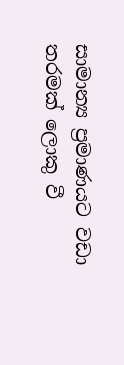සාමාන්‍ය ප්‍රමාණයට වඩා තරමක් ලොකු වී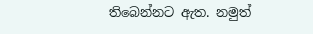තිබෙන්නට ඇත. නමුත්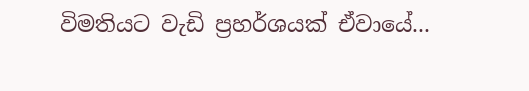විමතියට වැඩි ප්‍රහර්ශයක් ඒවායේ...